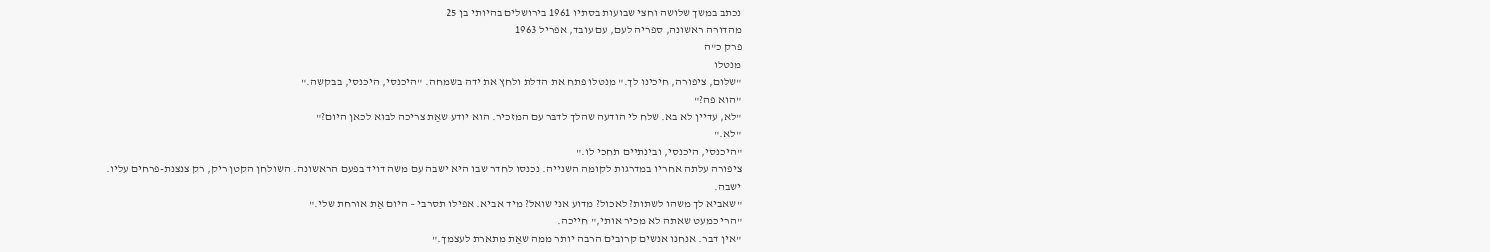נכתב במשך שלושה וחצי שבועות בסתיו 1961 בירושלים בהיותי בן 25
מהדורה ראשונה, ספריה לעם, עם עובד, אפריל 1963
פרק כ"ה
מנטלו
"שלום, ציפורה, חיכינו לך." מנטלו פתח את הדלת ולחץ את ידה בשמחה. "היכנסי, היכנסי, בבקשה."
"הוא פה?"
"לא, עדיין לא בא. שלח לי הודעה שהלך לדבּר עם המזכיר. הוא יודע שאַת צריכה לבוא לכאן היום?"
"לא."
"היכנסי, היכנסי, ובינתיים תחכי לו."
ציפורה עלתה אחריו במדרגות לקומה השנייה. נכנסו לחדר שבו היא ישבה עם משה דויד בפעם הראשונה. השולחן הקטן ריק, רק צנצנת-פרחים עליו.
ישבה.
"שאביא לך משהו לשתות? לאכול? מדוע אני שואל? מיד אביא. אפילו תסרבי – היום אַת אורחת שלי."
"הרי כמעט שאתה לא מכיר אותי," חייכה.
"אין דבר. אנחנו אנשים קרובים הרבה יותר ממה שאַת מתארת לעצמך."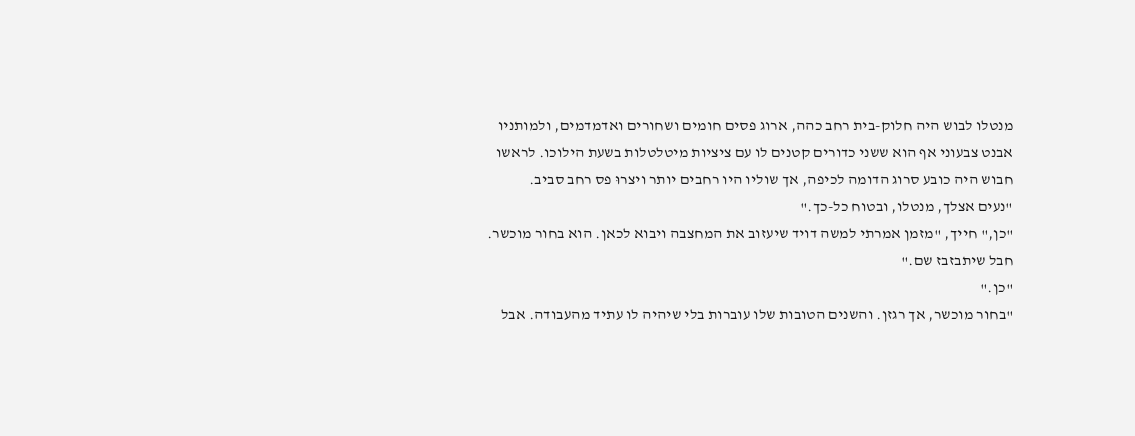מנטלו לבוש היה חלוק-בית רחב כהה, ארוג פסים חומים ושחורים ואדמדמים, ולמותניו אבנט צבעוני אף הוא ששני כדורים קטנים לו עם ציציות מיטלטלות בשעת הילוכו. לראשו חבוש היה כובע סרוג הדומה לכיפה, אך שוליו היו רחבים יותר ויצרוּ פס רחב סביב.
"נעים אצלך, מנטלו, ובטוח כל-כך."
"כן," חייך, "מזמן אמרתי למשה דויד שיעזוב את המחצבה ויבוא לכאן. הוא בחור מוכשר. חבל שיתבזבז שם."
"כן."
"בחור מוכשר, אך רגזן. והשנים הטובות שלו עוברות בלי שיהיה לו עתיד מהעבודה. אבל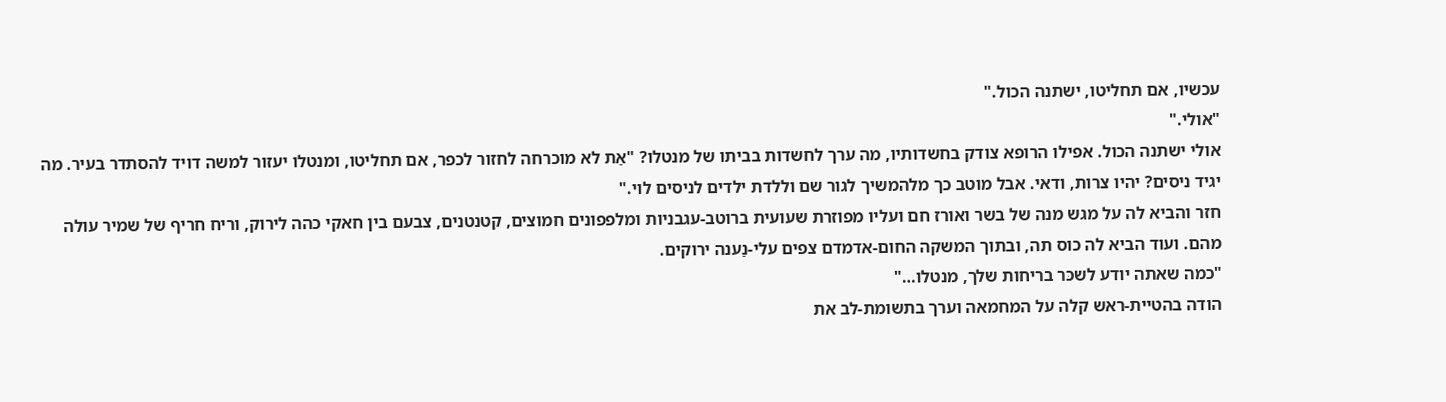עכשיו, אם תחליטו, ישתנה הכול."
"אולי."
אולי ישתנה הכול. אפילו הרופא צודק בחשדותיו, מה ערך לחשדות בביתו של מנטלו? "אַת לא מוכרחה לחזור לכפר, אם תחליטו, ומנטלו יעזור למשה דויד להסתדר בעיר. מה יגיד ניסים? יהיו צרות, ודאי. אבל מוטב כך מלהמשיך לגור שם וללדת ילדים לניסים לוי."
חזר והביא לה על מגש מנה של בשר ואורז חם ועליו מפוזרת שעועית ברוטב-עגבניות ומלפפונים חמוצים, קטנטנים, צבעם בין חאקי כהה לירוק, וריח חריף של שמיר עולה מהם. ועוד הביא לה כוס תה, ובתוך המשקה החום-אדמדם צפים עלי-נַענה ירוקים.
"כמה שאתה יודע לשכּר בריחות שלך, מנטלו…"
הודה בהטיית-ראש קלה על המחמאה וערך בתשומת-לב את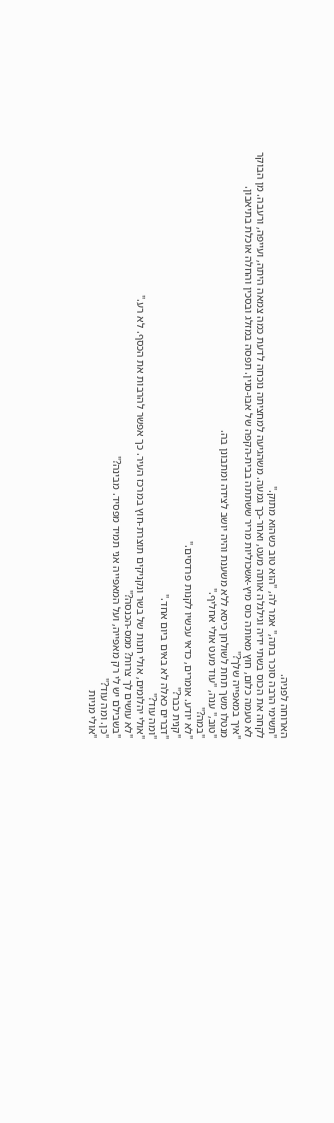הארוחה לפניה.
"תשימי הרבה סוכר בתה," אמר לה, "הוא טוב כשהוא מתוק."
לקחה את הכוס בשתי ידיה וגילגלה אותה מעט, ואחר-כך גמעה. משהגיעה למחציתה נוכחה לדעת כמה צמאה היתה, ועייפה, ורעבה. מן הבוקר לא טעמה כלום, חוץ מאותה כוס מיץ-אשכוליות מריר ששתתה בבית-הקפה של אבּוּ-סנין. תפסה במזלג ובסכין והחלה אוכלת בתיאבון.
"איך במאפייה שלך?"
מנטלו משך תחת לשולחן כיסא ללא משענת והיה יושב לצידה ומתבונן בה.
"טוב," ענה, "עוד מעט אולי אחליף."
"במה?"
"לא יודע. אומרים, כדאי עכשיו לקנות פרדסים."
"קנית כבר?"
"דברים כאלה לא באים ביום אחד."
"ומה עוד?"
"אולי יהלומים, אולי חנות של בשר ונקניקים תוצרת-חוץ במרכז העיר. כך אפשר להרבות את הכסף. לא רע."
"לא עושים לך צרות? ממס-הכנסה?"
"בשבילם יש לי רק מאפייה, ועל המאפייה אני תמיד מפסיד. מבינה?"
"כן. ומה עוד?"
"אולי מניות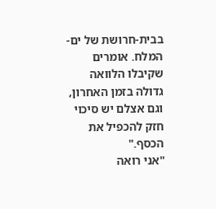בבית-חרושת של ים-המלח. אומרים שקיבלו הלוואה גדולה בזמן האחרון, וגם אצלם יש סיכוי חזק להכפיל את הכסף."
"אני רואה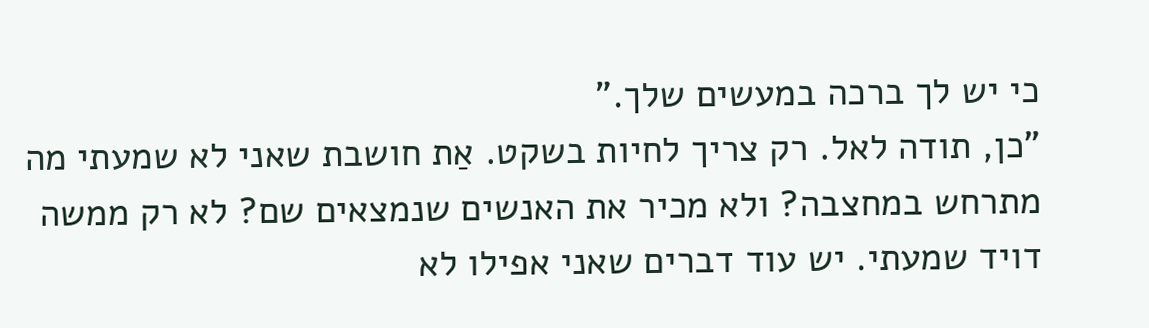כי יש לך ברכה במעשים שלך."
"כן, תודה לאל. רק צריך לחיות בשקט. אַת חושבת שאני לא שמעתי מה מתרחש במחצבה? ולא מכיר את האנשים שנמצאים שם? לא רק ממשה דויד שמעתי. יש עוד דברים שאני אפילו לא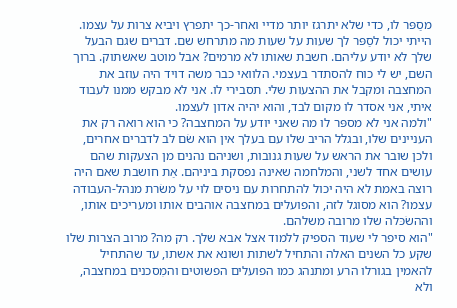מסַפּר לו, כדי שלא יתרגז יותר מדיי ואחר-כך יתפרץ ויביא צרות על עצמו. הייתי יכול לסַפּר לך שעות על שעות מה מתרחש שם. דברים שגם הבעל שלך לא יודע עליהם. חשבת שאותו לא מרמים? אבל מוטב שאשתוק. ברוך השם, יש לי כוח להסתדר בעצמי. הלוואי כבר משה דויד היה עוזב את המחצבה ומקבל את ההצעות שלי. תסבירי לו. אני לא מבקש ממנו לעבוד איתי, אני אסדר לו מקום לבד, והוא יהיה אדון לעצמו.
"ולמה אני לא מספּר לו מה שאני יודע על המחצבה? כי הוא רואה רק את העניינים שלו, ובגלל הריב שלו עם בעלך אין הוא שׂם לב לדברים אחרים, ולכן שובר את הראש על שעות גנובות, ושניהם נהנים מן הצעקות שהם עושים אחד לשני, והמלחמה שאינה נפסקת ביניהם. אַת חושבת שאם היה רוצה באמת לא היה יכול להתחרות עם ניסים לוי על משׂרת מנהל-העבודה עצמו? הוא מסוגל לזה, והפועלים במחצבה אוהבים אותו ומעריכים אותו, וההשׂכּלה שלו מרובה משלהם.
"הוא סיפר לי שעוד הספיק ללמוד אצל אבא שלך. רק מה? מרוב הצרות שלו שקע כל השנים האלה והתחיל לשתות ושונא את אשתו, עד שהתחיל להאמין בגורלו הרע ומתנהג כמו הפועלים הפשוטים והמִסכנים במחצבה, ולא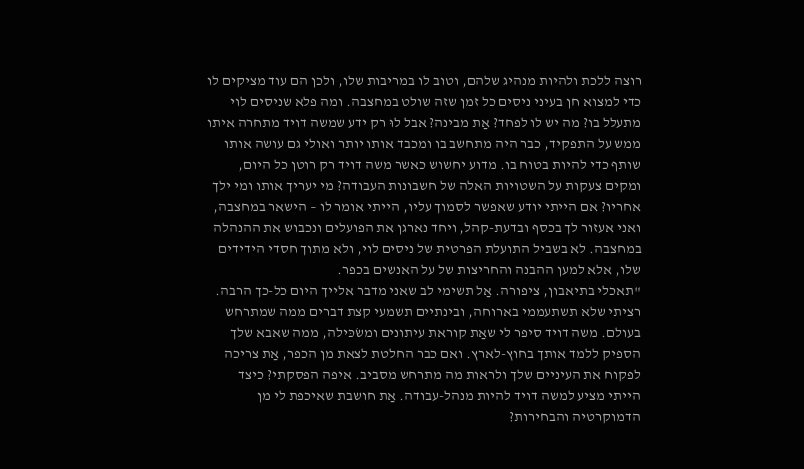רוצה ללכת ולהיות מנהיג שלהם, וטוב לו במריבות שלו, ולכן הם עוד מציקים לו כדי למצוא חן בעיני ניסים כל זמן שזה שולט במחצבה. ומה פלא שניסים לוי מתעלל בו? מה יש לו לפחד? אַת מבינה? אבל לוּ רק ידע שמשה דויד מתחרה איתו ממש על התפקיד, כבר היה מתחשב בו ומכבד אותו יותר ואולי גם עושה אותו שותף כדי להיות בטוח בו. מדוע יחשוש כאשר משה דויד רק רוטן כל היום, ומקים צעקות על השטויות האלה של חשבונות העבודה? מי יעריך אותו ומי ילך אחריו? אם הייתי יודע שאפשר לסמוך עליו, הייתי אומר לו – הישאר במחצבה, ואני אעזור לך בכסף ובדעת-קהל, ויחד נארגן את הפועלים ונכבוש את ההנהלה במחצבה. לא בשביל התועלת הפרטית של ניסים לוי, ולא מתוך חסדי הידידים שלו, אלא למען ההבנה והחריצות של על האנשים בכפר.
"תאכלי בתיאבון, ציפורה. אַל תשימי לב שאני מדבר אלייך היום כל-כך הרבה. רציתי שלא תשתעממי בארוחה, ובינתיים תשמעי קצת דברים ממה שמתרחש בעולם. משה דויד סיפר לי שאַת קוראת עיתונים ומשׂכּילה, ממה שאבא שלך הספיק ללמד אותך בחוץ-לארץ. ואם כבר החלטת לצאת מן הכפר, אַת צריכה לפקוח את העיניים שלך ולראות מה מתרחש מסביב. איפה הפסקתי? כיצד הייתי מציע למשה דויד להיות מנהל-עבודה. אַת חושבת שאיכפת לי מן הדמוקרטיה והבחירות?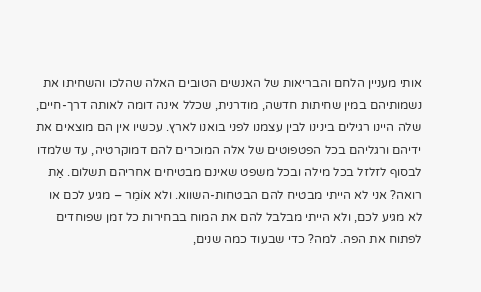אותי מעניין הלחם והבריאות של האנשים הטובים האלה שהלכו והשחיתו את נשמותיהם במין שחיתות חדשה, מודרנית, שכלל אינה דומה לאותה דרך-חיים, שלה היינו רגילים בינינו לבין עצמנו לפני בואנו לארץ. עכשיו אין הם מוצאים את ידיהם ורגליהם בכל הפטפוטים של אלה המוכרים להם דמוקרטיה, עד שלמדו לבסוף לזלזל בכל מילה ובכל משפט שאינם מבטיחים אחריהם תשלום. אַת רואה? אני לא הייתי מבטיח להם הבטחות-השווא. ולא אוֹמֵר – מגיע לכם או לא מגיע לכם, ולא הייתי מבלבל להם את המוח בבחירות כל זמן שפוחדים לפתוח את הפה. למה? כדי שבעוד כמה שנים,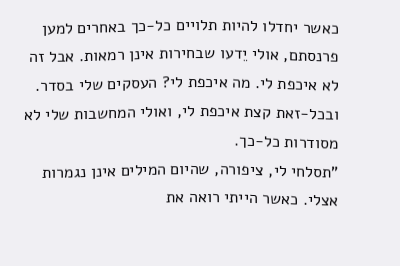כאשר יחדלו להיות תלויים כל-כך באחרים למען פרנסתם, אולי יֵדעו שבחירות אינן רמאות. אבל זה לא איכפת לי. מה איכפת לי? העסקים שלי בסדר. ובכל-זאת קצת איכפת לי, ואולי המחשבות שלי לא מסודרות כל-כך.
"תסלחי לי, ציפורה, שהיום המילים אינן נגמרות אצלי. כאשר הייתי רואה את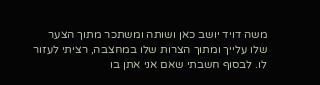משה דויד יושב כאן ושותה ומשתכר מתוך הצער שלו עלייך ומתוך הצרות שלו במחצבה, רציתי לעזור לו. לבסוף חשבתי שאם אני אתן בו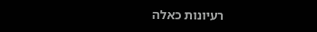רעיונות כאלה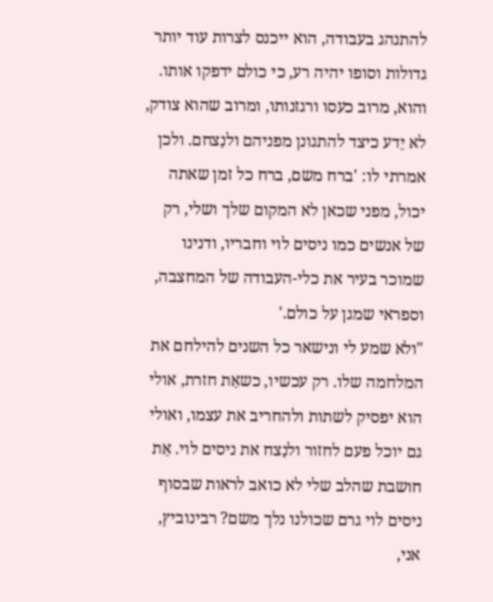להתנהג בעבודה, הוא ייכנס לצרות עוד יותר גדולות וסופו יהיה רע, כי כולם ידפקו אותו. והוא, מרוב כעסו ורגזנותו, ומרוב שהוא צודק, לא יֵדע כיצד להתגונן מפניהם ולנַצחם. ולכן אמרתי לו: 'ברח משם, ברח כל זמן שאתה יכול, מפני שכאן לא המקום שלך ושלי, רק של אנשים כמו ניסים לוי וחבריו, ודנינו שמוכר בעיר את כלי-העבודה של המחצבה, וספראי שמגן על כולם.'
"ולא שמע לי ונישאר כל השנים להילחם את המלחמה שלו. רק עכשיו, כשאַת חזרת, אולי הוא יפסיק לשתות ולהחריב את עצמו, ואולי גם יוכל פעם לחזור ולנַצח את ניסים לוי. אַת חושבת שהלב שלי לא כואב לראות שבסוף ניסים לוי גרם שכולנו נלך משם? רבינוביץ, אני,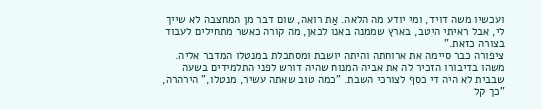ועכשיו משה דויד, ומי יודע מה הלאה. אַת רואה, שום דבר מן המחצבה לא שייך לי, אבל ראיתי היטב, בארץ שממנה באנו לכאן, מה קורה כאשר מתחילים לעבוד בצורה כזאת."
ציפורה כבר סיימה את ארוחתה והיתה יושבת ומסתכלת במנטלו המדבר אליה. משהו בדיבורו הזכיר לה את אביה המנוח שהיה דורש לפני התלמידים בשעה שבבית לא היה די כסף לצורכי השבת. "כמה טוב שאתה עשיר, מנטלו," הירהרה, "כך קל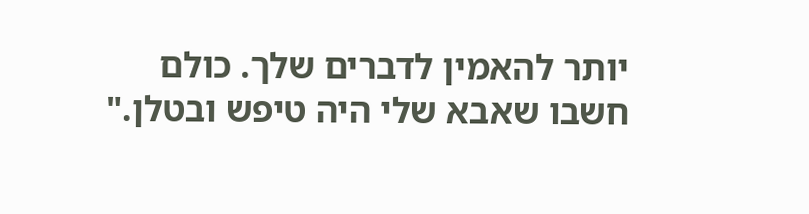יותר להאמין לדברים שלך. כולם חשבו שאבא שלי היה טיפש ובטלן."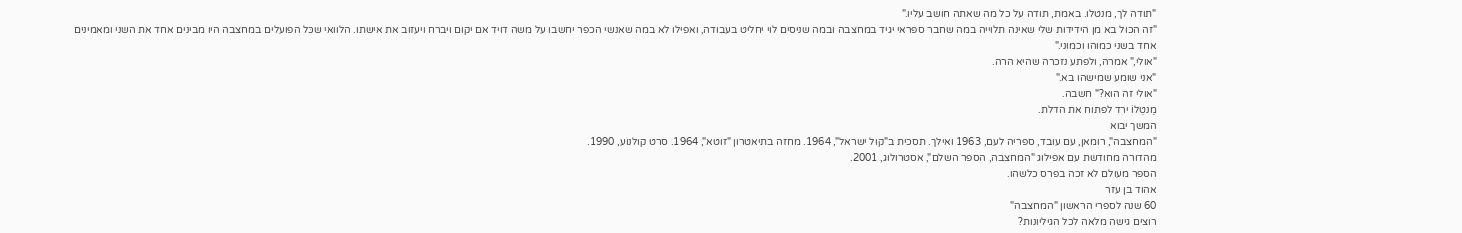"תודה לך, מנטלו. באמת, תודה על כל מה שאתה חושב עליו."
"זה הכול בא מן הידידות שלי שאינה תלוייה במה שחבר ספראי יגיד במחצבה ובמה שניסים לוי יחליט בעבודה, ואפילו לא במה שאנשי הכפר יחשבו על משה דויד אם יקום ויברח ויעזוב את אישתו. הלוואי שכּל הפועלים במחצבה היו מבינים אחד את השני ומאמינים אחד בשני כמוהו וכמוני."
"אולי," אמרה, ולפתע נזכרה שהיא הרה.
"אני שומע שמישהו בא."
"אולי זה הוא?" חשבה.
מַנטֵלוֹ ירד לפתוח את הדלת.
המשך יבוא
"המחצבה", רומאן, עם עובד, ספריה לעם, 1963 ואילך. תסכית ב"קול ישראל", 1964. מחזה בתיאטרון "זוטא", 1964. סרט קולנוע, 1990.
מהדורה מחודשת עם אפילוג "המחצבה, הספר השלם", אסטרולוג, 2001.
הספר מעולם לא זכה בפרס כלשהו.
אהוד בן עזר
60 שנה לספרי הראשון "המחצבה"
רוצים גישה מלאה לכל הגיליונות?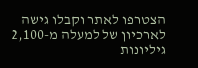הצטרפו לאתר וקבלו גישה לארכיון של למעלה מ-2,100 גיליונות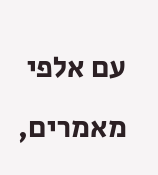עם אלפי מאמרים,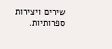שירים ויצירות ספרותיות.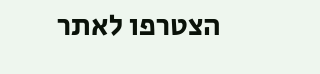הצטרפו לאתר